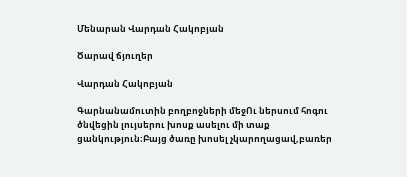Մենարան Վարդան Հակոբյան

Ծարավ ճյուղեր

Վարդան Հակոբյան

Գարնանամուտին բողբոջների մեջՈւ ներսում հոգու ծնվեցին լույսերու խոսք ասելու մի տաք ցանկություն։Բայց ծառը խոսել չկարողացավ,բառեր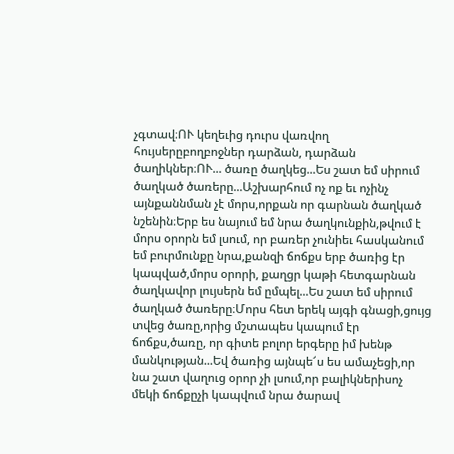չգտավ։ՈՒ կեղեւից դուրս վառվող հույսերըբողբոջներ դարձան, դարձան ծաղիկներ։ՈՒ... ծառը ծաղկեց...Ես շատ եմ սիրում ծաղկած ծառերը...Աշխարհում ոչ ոք եւ ոչինչ այնքաննման չէ մորս,որքան որ գարնան ծաղկած նշենին։Երբ ես նայում եմ նրա ծաղկունքին,թվում է մորս օրորն եմ լսում, որ բառեր չունիեւ հասկանում եմ բուրմունքը նրա,քանզի ճոճքս երբ ծառից էր կապված,մորս օրորի, քաղցր կաթի հետգարնան ծաղկավոր լույսերն եմ ըմպել...Ես շատ եմ սիրում ծաղկած ծառերը։Մորս հետ երեկ այգի գնացի,ցույց տվեց ծառը,որից մշտապես կապում էր ճոճքս,ծառը, որ գիտե բոլոր երգերը իմ խենթ մանկության...Եվ ծառից այնպե՜ս ես ամաչեցի,որ նա շատ վաղուց օրոր չի լսում,որ բալիկներիսոչ մեկի ճոճքըչի կապվում նրա ծարավ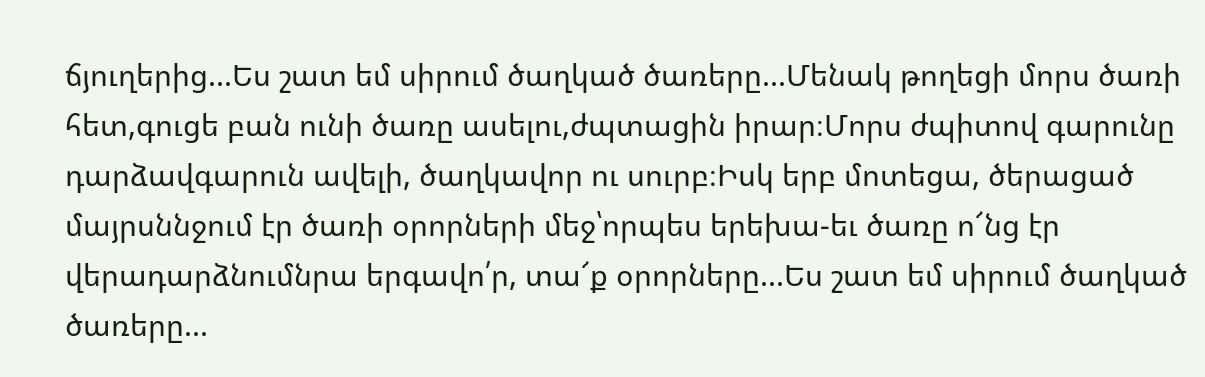ճյուղերից...Ես շատ եմ սիրում ծաղկած ծառերը...Մենակ թողեցի մորս ծառի հետ,գուցե բան ունի ծառը ասելու,ժպտացին իրար։Մորս ժպիտով գարունը դարձավգարուն ավելի, ծաղկավոր ու սուրբ։Իսկ երբ մոտեցա, ծերացած մայրսննջում էր ծառի օրորների մեջ՝որպես երեխա-եւ ծառը ո՜նց էր վերադարձնումնրա երգավո՛ր, տա՜ք օրորները...Ես շատ եմ սիրում ծաղկած ծառերը...